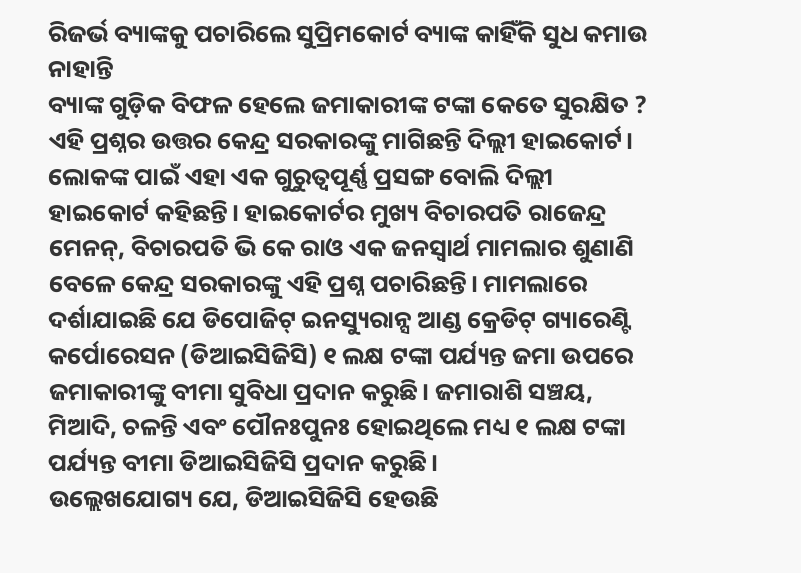ରିଜର୍ଭ ବ୍ୟାଙ୍କକୁ ପଚାରିଲେ ସୁପ୍ରିମକୋର୍ଟ ବ୍ୟାଙ୍କ କାହିଁକି ସୁଧ କମାଉ ନାହାନ୍ତି
ବ୍ୟାଙ୍କ ଗୁଡ଼ିକ ବିଫଳ ହେଲେ ଜମାକାରୀଙ୍କ ଟଙ୍କା କେତେ ସୁରକ୍ଷିତ ? ଏହି ପ୍ରଶ୍ନର ଉତ୍ତର କେନ୍ଦ୍ର ସରକାରଙ୍କୁ ମାଗିଛନ୍ତି ଦିଲ୍ଲୀ ହାଇକୋର୍ଟ। ଲୋକଙ୍କ ପାଇଁ ଏହା ଏକ ଗୁରୁତ୍ବପୂର୍ଣ୍ଣ ପ୍ରସଙ୍ଗ ବୋଲି ଦିଲ୍ଲୀ ହାଇକୋର୍ଟ କହିଛନ୍ତି। ହାଇକୋର୍ଟର ମୁଖ୍ୟ ବିଚାରପତି ରାଜେନ୍ଦ୍ର ମେନନ୍, ବିଚାରପତି ଭି କେ ରାଓ ଏକ ଜନସ୍ବାର୍ଥ ମାମଲାର ଶୁଣାଣି ବେଳେ କେନ୍ଦ୍ର ସରକାରଙ୍କୁ ଏହି ପ୍ରଶ୍ନ ପଚାରିଛନ୍ତି। ମାମଲାରେ ଦର୍ଶାଯାଇଛି ଯେ ଡିପୋଜିଟ୍ ଇନସ୍ୟୁରାନ୍ସ ଆଣ୍ଡ କ୍ରେଡିଟ୍ ଗ୍ୟାରେଣ୍ଟି କର୍ପୋରେସନ (ଡିଆଇସିଜିସି) ୧ ଲକ୍ଷ ଟଙ୍କା ପର୍ଯ୍ୟନ୍ତ ଜମା ଉପରେ ଜମାକାରୀଙ୍କୁ ବୀମା ସୁବିଧା ପ୍ରଦାନ କରୁଛି। ଜମାରାଶି ସଞ୍ଚୟ, ମିଆଦି, ଚଳନ୍ତି ଏବଂ ପୌନଃପୁନଃ ହୋଇଥିଲେ ମଧ୍ୟ ୧ ଲକ୍ଷ ଟଙ୍କା ପର୍ଯ୍ୟନ୍ତ ବୀମା ଡିଆଇସିଜିସି ପ୍ରଦାନ କରୁଛି।
ଉଲ୍ଲେଖଯୋଗ୍ୟ ଯେ, ଡିଆଇସିଜିସି ହେଉଛି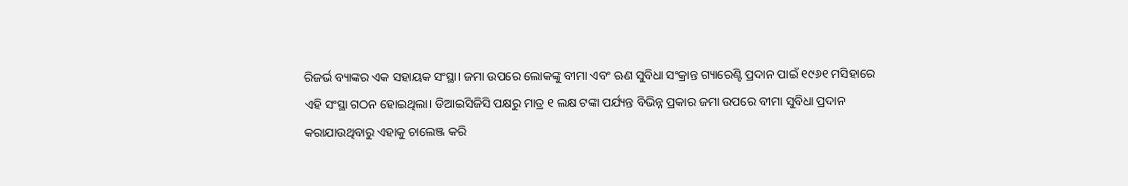ରିଜର୍ଭ ବ୍ୟାଙ୍କର ଏକ ସହାୟକ ସଂସ୍ଥା। ଜମା ଉପରେ ଲୋକଙ୍କୁ ବୀମା ଏବଂ ଋଣ ସୁବିଧା ସଂକ୍ରାନ୍ତ ଗ୍ୟାରେଣ୍ଟି ପ୍ରଦାନ ପାଇଁ ୧୯୬୧ ମସିହାରେ ଏହି ସଂସ୍ଥା ଗଠନ ହୋଇଥିଲା। ଡିଆଇସିଜିସି ପକ୍ଷରୁ ମାତ୍ର ୧ ଲକ୍ଷ ଟଙ୍କା ପର୍ଯ୍ୟନ୍ତ ବିଭିନ୍ନ ପ୍ରକାର ଜମା ଉପରେ ବୀମା ସୁବିଧା ପ୍ରଦାନ କରାଯାଉଥିବାରୁ ଏହାକୁ ଚାଲେଞ୍ଜ କରି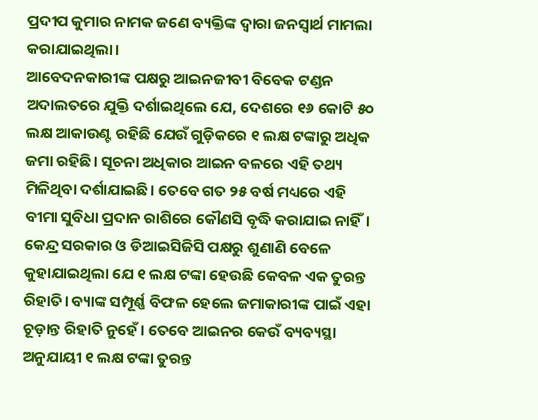ପ୍ରଦୀପ କୁମାର ନାମକ ଜଣେ ବ୍ୟକ୍ତିଙ୍କ ଦ୍ବାରା ଜନସ୍ବାର୍ଥ ମାମଲା କରାଯାଇଥିଲା।
ଆବେଦନକାରୀଙ୍କ ପକ୍ଷରୁ ଆଇନଜୀବୀ ବିବେକ ଟଣ୍ଡନ ଅଦାଲତରେ ଯୁକ୍ତି ଦର୍ଶାଇଥିଲେ ଯେ, ଦେଶରେ ୧୬ କୋଟି ୫୦ ଲକ୍ଷ ଆକାଉଣ୍ଟ ରହିଛି ଯେଉଁ ଗୁଡ଼ିକରେ ୧ ଲକ୍ଷ ଟଙ୍କାରୁ ଅଧିକ ଜମା ରହିଛି। ସୂଚନା ଅଧିକାର ଆଇନ ବଳରେ ଏହି ତଥ୍ୟ ମିଳିଥିବା ଦର୍ଶାଯାଇଛି। ତେବେ ଗତ ୨୫ ବର୍ଷ ମଧ୍ୟରେ ଏହି ବୀମା ସୁବିଧା ପ୍ରଦାନ ରାଶିରେ କୌଣସି ବୃଦ୍ଧି କରାଯାଇ ନାହିଁ।
କେନ୍ଦ୍ର ସରକାର ଓ ଡିଆଇସିଜିସି ପକ୍ଷରୁ ଶୁଣାଣି ବେଳେ କୁହାଯାଇଥିଲା ଯେ ୧ ଲକ୍ଷ ଟଙ୍କା ହେଉଛି କେବଳ ଏକ ତୁରନ୍ତ ରିହାତି। ବ୍ୟାଙ୍କ ସମ୍ପୂର୍ଣ୍ଣ ବିଫଳ ହେଲେ ଜମାକାରୀଙ୍କ ପାଇଁ ଏହା ଚୂଡ଼ାନ୍ତ ରିହାତି ନୁହେଁ। ତେବେ ଆଇନର କେଉଁ ବ୍ୟବ୍ୟସ୍ଥା ଅନୁଯାୟୀ ୧ ଲକ୍ଷ ଟଙ୍କା ତୁରନ୍ତ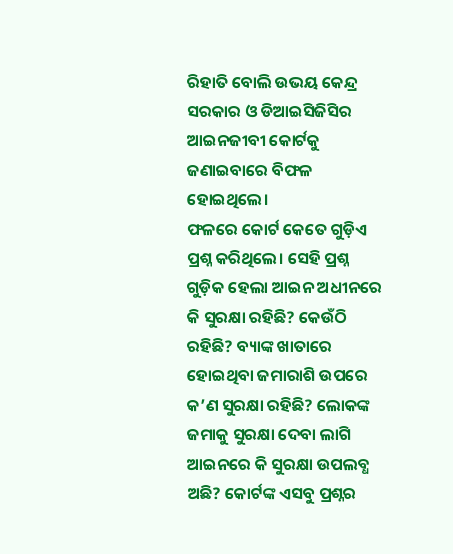ରିହାତି ବୋଲି ଉଭୟ କେନ୍ଦ୍ର ସରକାର ଓ ଡିଆଇସିଜିସିର ଆଇନଜୀବୀ କୋର୍ଟକୁ ଜଣାଇବାରେ ବିଫଳ ହୋଇଥିଲେ।
ଫଳରେ କୋର୍ଟ କେତେ ଗୁଡ଼ିଏ ପ୍ରଶ୍ନ କରିଥିଲେ। ସେହି ପ୍ରଶ୍ନ ଗୁଡ଼ିକ ହେଲା ଆଇନ ଅଧୀନରେ କି ସୁରକ୍ଷା ରହିଛି? କେଉଁଠି ରହିଛି? ବ୍ୟାଙ୍କ ଖାତାରେ ହୋଇଥିବା ଜମାରାଶି ଉପରେ କ’ଣ ସୁରକ୍ଷା ରହିଛି? ଲୋକଙ୍କ ଜମାକୁ ସୁରକ୍ଷା ଦେବା ଲାଗି ଆଇନରେ କି ସୁରକ୍ଷା ଉପଲବ୍ଧ ଅଛି? କୋର୍ଟଙ୍କ ଏସବୁ ପ୍ରଶ୍ନର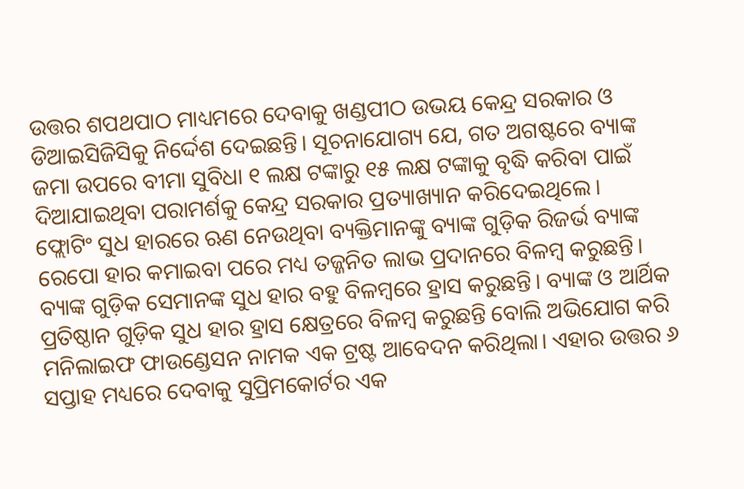ଉତ୍ତର ଶପଥପାଠ ମାଧ୍ୟମରେ ଦେବାକୁ ଖଣ୍ଡପୀଠ ଉଭୟ କେନ୍ଦ୍ର ସରକାର ଓ ଡିଆଇସିଜିସିକୁ ନିର୍ଦ୍ଦେଶ ଦେଇଛନ୍ତି। ସୂଚନାଯୋଗ୍ୟ ଯେ, ଗତ ଅଗଷ୍ଟରେ ବ୍ୟାଙ୍କ ଜମା ଉପରେ ବୀମା ସୁବିଧା ୧ ଲକ୍ଷ ଟଙ୍କାରୁ ୧୫ ଲକ୍ଷ ଟଙ୍କାକୁ ବୃଦ୍ଧି କରିବା ପାଇଁ ଦିଆଯାଇଥିବା ପରାମର୍ଶକୁ କେନ୍ଦ୍ର ସରକାର ପ୍ରତ୍ୟାଖ୍ୟାନ କରିଦେଇଥିଲେ।
ଫ୍ଲୋଟିଂ ସୁଧ ହାରରେ ଋଣ ନେଉଥିବା ବ୍ୟକ୍ତିମାନଙ୍କୁ ବ୍ୟାଙ୍କ ଗୁଡ଼ିକ ରିଜର୍ଭ ବ୍ୟାଙ୍କ ରେପୋ ହାର କମାଇବା ପରେ ମଧ୍ୟ ତଜ୍ଜନିତ ଲାଭ ପ୍ରଦାନରେ ବିଳମ୍ବ କରୁଛନ୍ତି। ବ୍ୟାଙ୍କ ଗୁଡ଼ିକ ସେମାନଙ୍କ ସୁଧ ହାର ବହୁ ବିଳମ୍ବରେ ହ୍ରାସ କରୁଛନ୍ତି। ବ୍ୟାଙ୍କ ଓ ଆର୍ଥିକ ପ୍ରତିଷ୍ଠାନ ଗୁଡ଼ିକ ସୁଧ ହାର ହ୍ରାସ କ୍ଷେତ୍ରରେ ବିଳମ୍ବ କରୁଛନ୍ତି ବୋଲି ଅଭିଯୋଗ କରି ମନିଲାଇଫ ଫାଉଣ୍ଡେସନ ନାମକ ଏକ ଟ୍ରଷ୍ଟ ଆବେଦନ କରିଥିଲା। ଏହାର ଉତ୍ତର ୬ ସପ୍ତାହ ମଧ୍ୟରେ ଦେବାକୁ ସୁପ୍ରିମକୋର୍ଟର ଏକ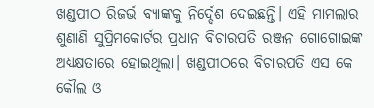ଖଣ୍ଡପୀଠ ରିଜର୍ଭ ବ୍ୟାଙ୍କକୁ ନିର୍ଦ୍ଦେଶ ଦେଇଛନ୍ତି। ଏହି ମାମଲାର ଶୁଣାଣି ସୁପ୍ରିମକୋର୍ଟର ପ୍ରଧାନ ବିଚାରପତି ରଞ୍ଜନ ଗୋଗୋଇଙ୍କ ଅଧ୍ୟକ୍ଷତାରେ ହୋଇଥିଲା। ଖଣ୍ଡପୀଠରେ ବିଚାରପତି ଏସ କେ କୌଲ ଓ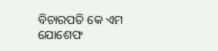ବିଚାରପତି କେ ଏମ ଯୋଶେଫ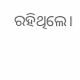ରହିଥିଲେ।